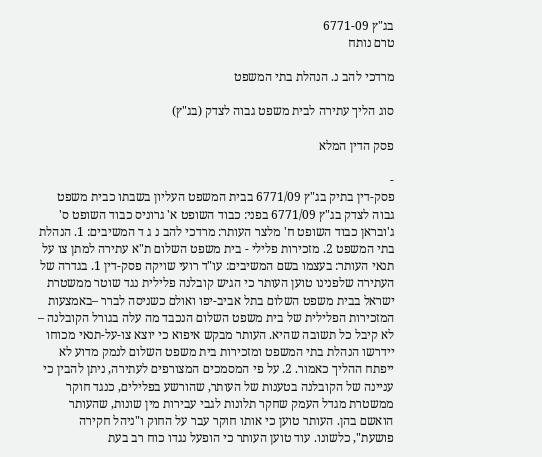בג"ץ 6771-09
טרם נותח

מרדכי להב נ. הנהלת בתי המשפט

סוג הליך עתירה לבית משפט גבוה לצדק (בג"ץ)

פסק הדין המלא

-
פסק-דין בתיק בג"ץ 6771/09 בבית המשפט העליון בשבתו כבית משפט גבוה לצדק בג"ץ 6771/09 בפני: כבוד השופט א' גרוניס כבוד השופט ס' ג'ובראן כבוד השופט ח' מלצר העותר: מרדכי להב נ ג ד המשיבים: 1. הנהלת בתי המשפט 2. מזכירות פלילי - בית משפט השלום ת"א עתירה למתן צו על תנאי העותר: בעצמו בשם המשיבים: עו"ד רועי שויקה פסק-דין 1. בגדרה של העתירה שלפנינו טוען העותר כי הגיש קובלנה פלילית נגד שוטר ממשטרת ישראל בבית משפט השלום בתל אביב-יפו ואולם כשניסה לברר –באמצעות המזכירות הפלילית של בית משפט השלום הנכבד מה עלה בגורל הקובלנה – לא קיבל כל תשובה שהיא. העותר מבקש איפוא כי יוצא צו-על-תנאי מכוחו יידרשו הנהלת בתי המשפט ומזכירות בית משפט השלום לנמק מדוע לא ייפתח ההליך כאמור. 2. על פי המסמכים המצורפים לעתירה, ניתן להבין כי עניינה של הקובלנה בטענות של העותר, שהורשע בפלילים, כנגד חוקר ממשטרת מגדל העמק שחקר תלונות לגבי עבירות מין שונות, שהעותר הואשם בהן. העותר טוען כי אותו חוקר עבר על החוק ו"ניהל חקירה פושעת", כלשונו. עוד טוען העותר כי הופעל נגדו כוח רב בעת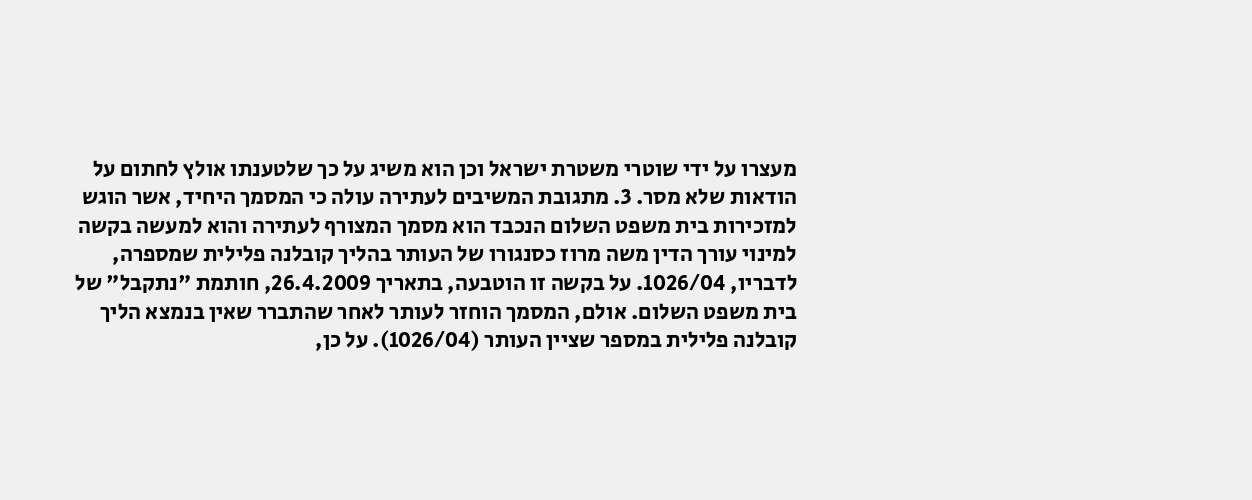מעצרו על ידי שוטרי משטרת ישראל וכן הוא משיג על כך שלטענתו אולץ לחתום על הודאות שלא מסר. 3. מתגובת המשיבים לעתירה עולה כי המסמך היחיד, אשר הוגש למזכירות בית משפט השלום הנכבד הוא מסמך המצורף לעתירה והוא למעשה בקשה למינוי עורך הדין משה מרוז כסנגורו של העותר בהליך קובלנה פלילית שמספרה, לדבריו, 1026/04. על בקשה זו הוטבעה, בתאריך 26.4.2009, חותמת "נתקבל" של בית משפט השלום. אולם, המסמך הוחזר לעותר לאחר שהתברר שאין בנמצא הליך קובלנה פלילית במספר שציין העותר (1026/04). על כן,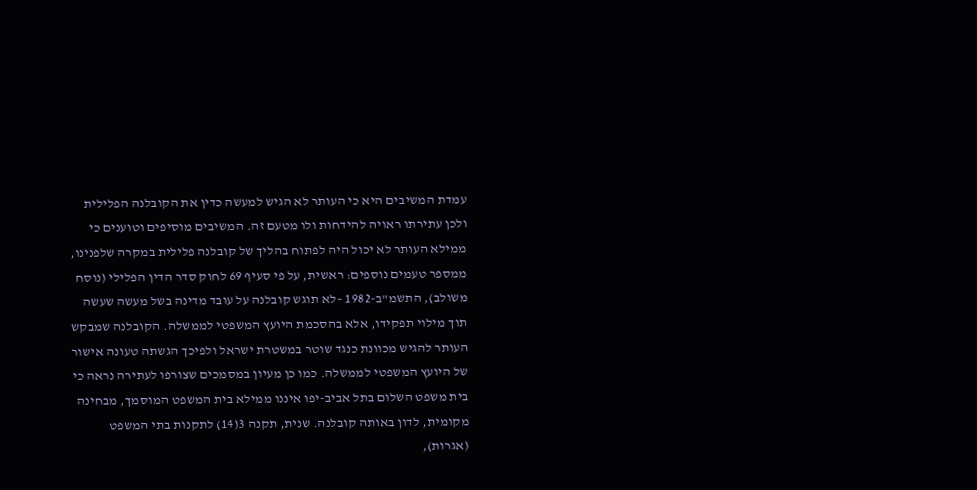עמדת המשיבים היא כי העותר לא הגיש למעשה כדין את הקובלנה הפלילית ולכן עתירתו ראויה להידחות ולו מטעם זה. המשיבים מוסיפים וטוענים כי ממילא העותר לא יכול היה לפתוח בהליך של קובלנה פלילית במקרה שלפנינו, ממספר טעמים נוספים: ראשית, על פי סעיף 69 לחוק סדר הדין הפלילי (נוסח משולב), התשמ"ב-1982 –לא תוגש קובלנה על עובד מדינה בשל מעשה שעשה תוך מילוי תפקידו, אלא בהסכמת היועץ המשפטי לממשלה. הקובלנה שמבקש העותר להגיש מכוונת כנגד שוטר במשטרת ישראל ולפיכך הגשתה טעונה אישור של היועץ המשפטי לממשלה. כמו כן מעיון במסמכים שצורפו לעתירה נראה כי בית משפט השלום בתל אביב-יפו איננו ממילא בית המשפט המוסמך, מבחינה מקומית, לדון באותה קובלנה. שנית, תקנה 3(14) לתקנות בתי המשפט (אגרות),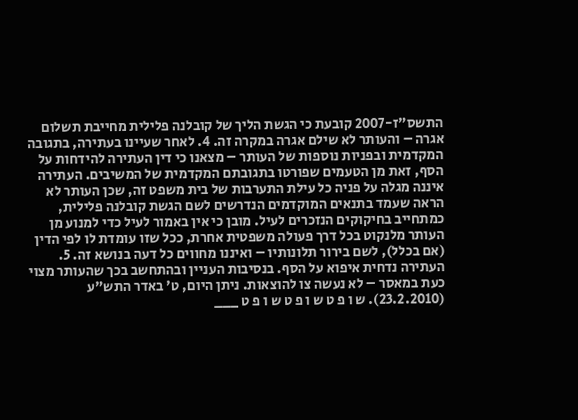התשס"ז-2007 קובעת כי הגשת הליך של קובלנה פלילית מחייבת תשלום אגרה – והעותר לא שילם אגרה במקרה זה. 4. לאחר שעיינו בעתירה, בתגובה המקדמית ובפניות נוספות של העותר – מצאנו כי דין העתירה להידחות על הסף, זאת מן הטעמים שפורטו בתגובתם המקדמית של המשיבים. העתירה איננה מגלה על פניה כל עילת התערבות של בית משפט זה, שכן העותר לא הראה שעמד בתנאים המוקדמים הנדרשים לשם הגשת קובלנה פלילית, כמתחייב בחיקוקים הנזכרים לעיל. מובן כי אין באמור לעיל כדי למנוע מן העותר מלנקוט בכל דרך פעולה משפטית אחרת, ככל שזו עומדת לו לפי הדין (אם בכלל), לשם בירור תלונותיו – ואיננו מחווים כל דעה בנושא זה. 5. העתירה נדחית איפוא על הסף. בנסיבות העניין ובהתחשב בכך שהעותר מצוי כעת במאסר – לא נעשה צו להוצאות. ניתן היום, ט' באדר התש"ע (23.2.2010). ש ו פ ט ש ו פ ט ש ו פ ט ___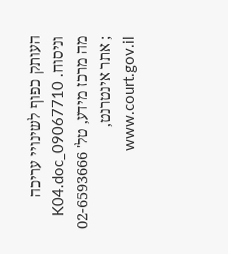העותק כפוף לשינויי עריכה וניסוח. 09067710_K04.doc מה מרכז מידע, טל' 02-6593666 ; אתר אינטרנט, www.court.gov.il